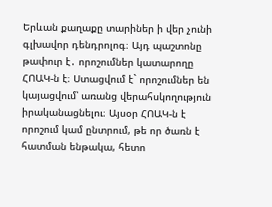Երևան քաղաքը տարիներ ի վեր չունի գլխավոր դենդրոլոգ։ Այդ պաշտոնը թափուր է․ որոշումներ կատարողը ՀՈԱԿ-ն է։ Ստացվում է` որոշումներ են կայացվում՝ առանց վերահսկողություն իրականացնելու։ Այսօր ՀՈԱԿ-ն է որոշում կամ ընտրում, թե որ ծառն է հատման ենթակա, հետո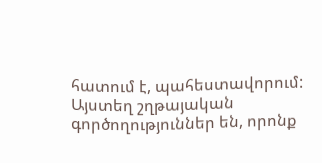հատում է, պահեստավորում: Այստեղ շղթայական գործողություններ են, որոնք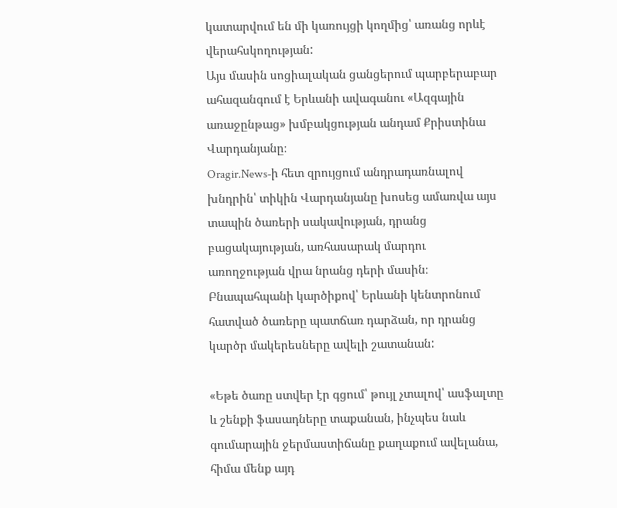կատարվում են մի կառույցի կողմից՝ առանց որևէ վերահսկողության:
Այս մասին սոցիալական ցանցերում պարբերաբար ահազանգում է Երևանի ավագանու «Ազգային առաջընթաց» խմբակցության անդամ Քրիստինա Վարդանյանը։
Oragir.News-ի հետ զրույցում անդրադառնալով խնդրին՝ տիկին Վարդանյանը խոսեց ամառվա այս տապին ծառերի սակավության, դրանց բացակայության, առհասարակ մարդու առողջության վրա նրանց դերի մասին։ Բնապահպանի կարծիքով՝ Երևանի կենտրոնում հատված ծառերը պատճառ դարձան, որ դրանց կարծր մակերեսները ավելի շատանան:

«Եթե ծառը ստվեր էր գցում՝ թույլ չտալով՝ ասֆալտը և շենքի ֆասադները տաքանան, ինչպես նաև գումարային ջերմաստիճանը քաղաքում ավելանա, հիմա մենք այդ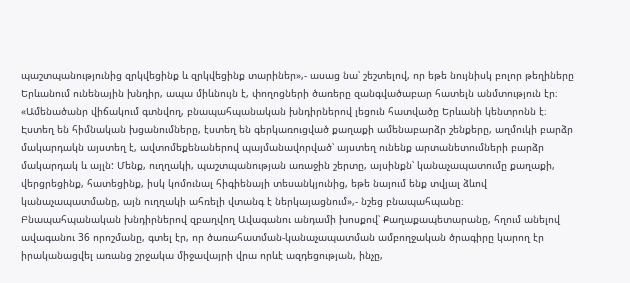պաշտպանությունից զրկվեցինք և զրկվեցինք տարիներ»,- ասաց նա՝ շեշտելով, որ եթե նույնիսկ բոլոր թեղիները Երևանում ունենային խնդիր, ապա միևնույն է, փողոցների ծառերը զանգվածաբար հատելն անմտություն էր։
«Ամենածանր վիճակում գտնվող, բնապահպանական խնդիրներով լեցուն հատվածը Երևանի կենտրոնն է։ Էստեղ են հիմնական խցանումները, էստեղ են գերկառուցված քաղաքի ամենաբարձր շենքերը, աղմուկի բարձր մակարդակն այստեղ է, ավտոմեքենաներով պայմանավորված՝ այստեղ ունենք արտանետումների բարձր մակարդակ և այլն: Մենք, ուղղակի, պաշտպանության առաջին շերտը, այսինքն՝ կանաչապատումը քաղաքի, վերցրեցինք, հատեցինք, իսկ կոմունալ հիգիենայի տեսանկյունից, եթե նայում ենք տվյալ ձևով կանաչապատմանը, այն ուղղակի ահռելի վտանգ է ներկայացնում»,- նշեց բնապահպանը։
Բնապահպանական խնդիրներով զբաղվող Ավագանու անդամի խոսքով՝ Քաղաքապետարանը, հղում անելով ավագանու 36 որոշմանը, գտել էր, որ ծառահատման-կանաչապատման ամբողջական ծրագիրը կարող էր իրականացվել առանց շրջակա միջավայրի վրա որևէ ազդեցության, ինչը,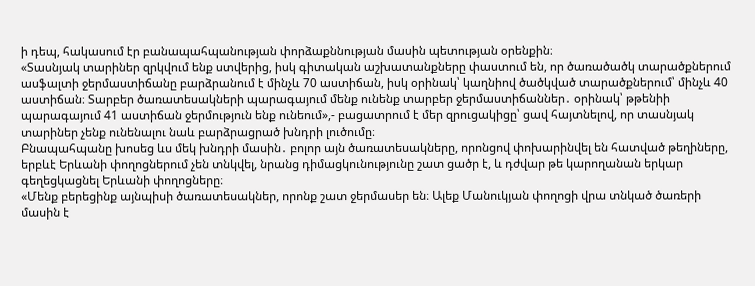ի դեպ, հակասում էր բանապահպանության փորձաքննության մասին պետության օրենքին։
«Տասնյակ տարիներ զրկվում ենք ստվերից, իսկ գիտական աշխատանքները փաստում են, որ ծառածածկ տարածքներում ասֆալտի ջերմաստիճանը բարձրանում է մինչև 70 աստիճան, իսկ օրինակ՝ կաղնիով ծածկված տարածքներում՝ մինչև 40 աստիճան։ Տարբեր ծառատեսակների պարագայում մենք ունենք տարբեր ջերմաստիճաններ․ օրինակ՝ թթենիի պարագայում 41 աստիճան ջերմություն ենք ունեում»,- բացատրում է մեր զրուցակիցը՝ ցավ հայտնելով, որ տասնյակ տարիներ չենք ունենալու նաև բարձրացրած խնդրի լուծումը։
Բնապահպանը խոսեց ևս մեկ խնդրի մասին․ բոլոր այն ծառատեսակները, որոնցով փոխարինվել են հատված թեղիները, երբևէ Երևանի փողոցներում չեն տնկվել, նրանց դիմացկունությունը շատ ցածր է, և դժվար թե կարողանան երկար գեղեցկացնել Երևանի փողոցները։
«Մենք բերեցինք այնպիսի ծառատեսակներ, որոնք շատ ջերմասեր են։ Ալեք Մանուկյան փողոցի վրա տնկած ծառերի մասին է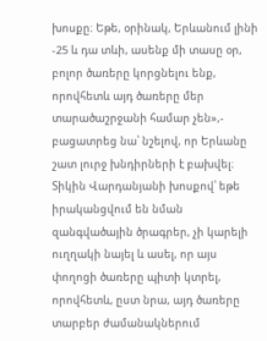խոսքը։ Եթե, օրինակ, Երևանում լինի -25 և դա տևի, ասենք մի տասը օր, բոլոր ծառերը կորցնելու ենք, որովհետև այդ ծառերը մեր տարածաշրջանի համար չեն»,- բացատրեց նա՝ նշելով, որ Երևանը շատ լուրջ խնդիրների է բախվել։
Տիկին Վարդանյանի խոսքով՝ եթե իրականցվում են նման զանգվածային ծրագրեր, չի կարելի ուղղակի նայել և ասել, որ այս փողոցի ծառերը պիտի կտրել, որովհետև, ըստ նրա, այդ ծառերը տարբեր ժամանակներում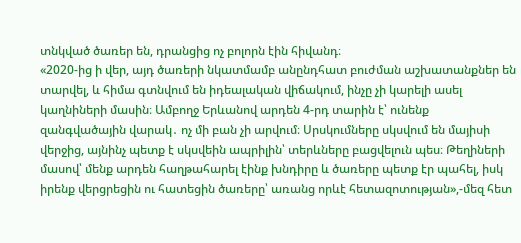տնկված ծառեր են, դրանցից ոչ բոլորն էին հիվանդ։
«2020-ից ի վեր, այդ ծառերի նկատմամբ անընդհատ բուժման աշխատանքներ են տարվել, և հիմա գտնվում են իդեալական վիճակում, ինչը չի կարելի ասել կաղնիների մասին։ Ամբողջ Երևանով արդեն 4-րդ տարին է՝ ունենք զանգվածային վարակ․ ոչ մի բան չի արվում։ Սրսկումները սկսվում են մայիսի վերջից, այնինչ պետք է սկսվեին ապրիլին՝ տերևները բացվելուն պես։ Թեղիների մասով՝ մենք արդեն հաղթահարել էինք խնդիրը և ծառերը պետք էր պահել, իսկ իրենք վերցրեցին ու հատեցին ծառերը՝ առանց որևէ հետազոտության»,-մեզ հետ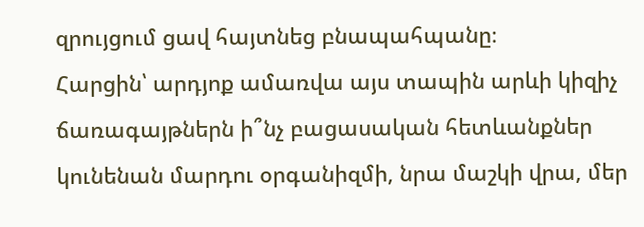զրույցում ցավ հայտնեց բնապահպանը։
Հարցին՝ արդյոք ամառվա այս տապին արևի կիզիչ ճառագայթներն ի՞նչ բացասական հետևանքներ կունենան մարդու օրգանիզմի, նրա մաշկի վրա, մեր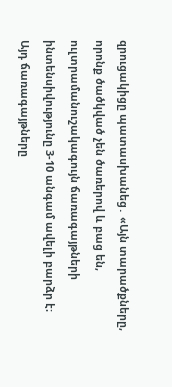զրուցակիցը պատասխանեց․ «Այն տարածքները, որոնք ծածկված չեն ծառերով և բաց են, ուլտրամանուշակագույն ճառագայթների ինտենսիվությունը 3-10 անգամ ավելի բարձր է։ Այդ ճառագայթները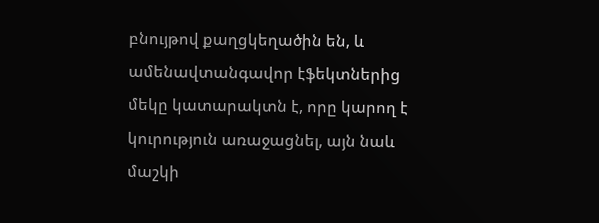բնույթով քաղցկեղածին են, և ամենավտանգավոր էֆեկտներից մեկը կատարակտն է, որը կարող է կուրություն առաջացնել, այն նաև մաշկի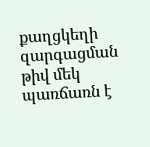քաղցկեղի զարգացման թիվ մեկ պառճառն է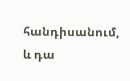հանդիսանում, և դա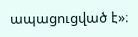ապացուցված է»։